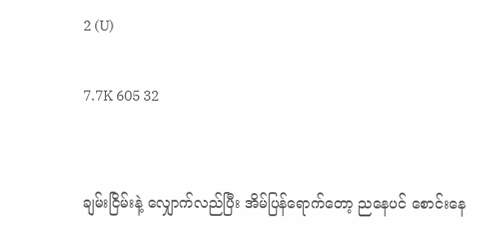2 (U)

7.7K 605 32


ချမ်းငြိမ်းနဲ့ လျှောက်လည်ပြီး အိမ်ပြန်ရောက်တော့ ညနေပင် စောင်းနေ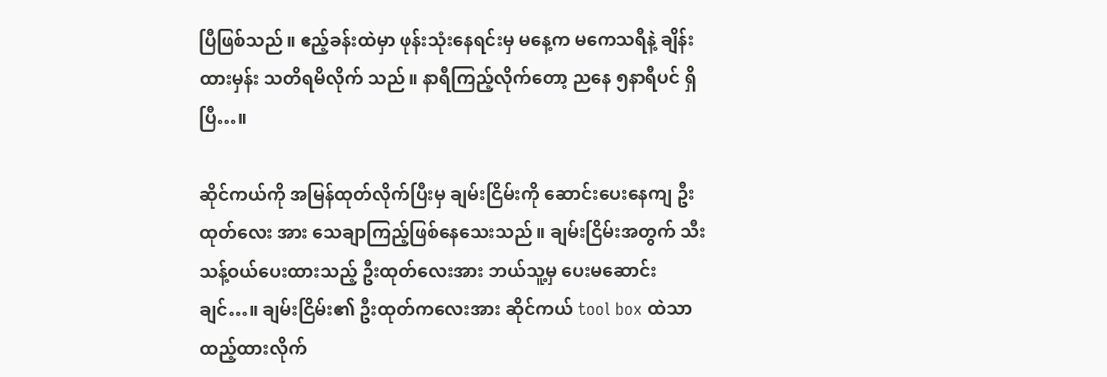ပြီဖြစ်သည်။ ဧည့်ခန်းထဲမှာ ဖုန်းသုံးနေရင်းမှ မနေ့က မကေသရီနဲ့ ချိန်းထားမှန်း သတိရမိလိုက် သည်။ နာရီကြည့်လိုက်တော့ ညနေ ၅နာရီပင် ရှိပြီ…။

ဆိုင်ကယ်ကို အမြန်ထုတ်လိုက်ပြီးမှ ချမ်းငြိမ်းကို ဆောင်းပေးနေကျ ဦးထုတ်လေး အား သေချာကြည့်ဖြစ်နေသေးသည်။ ချမ်းငြိမ်းအတွက် သီးသန့်ဝယ်ပေးထားသည့် ဦးထုတ်လေးအား ဘယ်သူ့မှ ပေးမဆောင်းချင်…။ ချမ်းငြိမ်း၏ ဦးထုတ်ကလေးအား ဆိုင်ကယ် tool box ထဲသာ ထည့်ထားလိုက်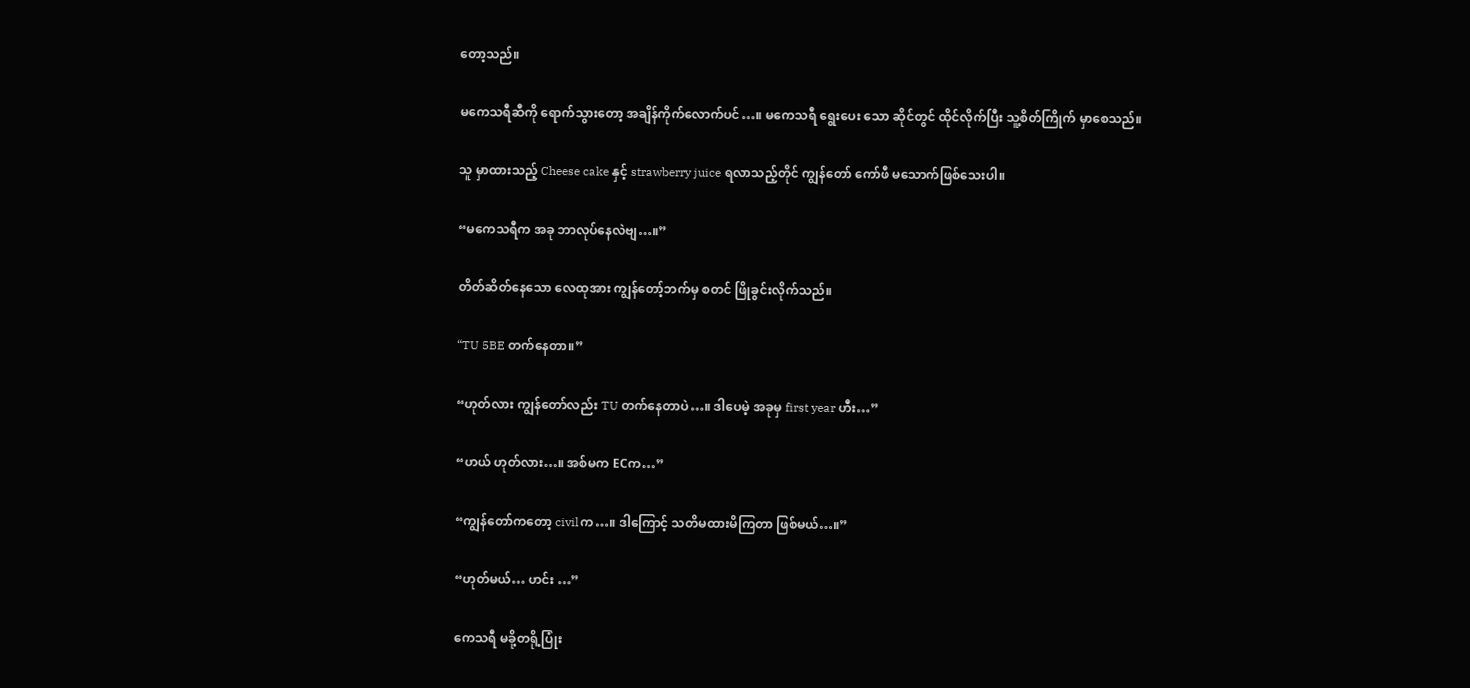တော့သည်။

မကေသရီဆီကို ရောက်သွားတော့ အချိန်ကိုက်လောက်ပင်…။ မကေသရီ ရွေးပေး သော ဆိုင်တွင် ထိုင်လိုက်ပြီး သူ့စိတ်ကြိုက် မှာစေသည်။

သူ မှာထားသည့် Cheese cake နှင့် strawberry juice ရလာသည့်တိုင် ကျွန်တော် ကော်ဖီ မသောက်ဖြစ်သေးပါ။

“မကေသရီက အခု ဘာလုပ်နေလဲဗျ…။”

တိတ်ဆိတ်နေသော လေထုအား ကျွန်တော့်ဘက်မှ စတင် ဖြိုခွင်းလိုက်သည်။

“TU 5BE တက်နေတာ။”

“ဟုတ်လား ကျွန်တော်လည်း TU တက်နေတာပဲ…။ ဒါပေမဲ့ အခုမှ first year ဟီး…”

“ဟယ် ဟုတ်လား…။ အစ်မက ECက…”

“ကျွန်တော်ကတော့ civilက…။ ဒါကြောင့် သတိမထားမိကြတာ ဖြစ်မယ်…။”

“ဟုတ်မယ်… ဟင်း …”

ကေသရီ မခို့တရို့ပြုံး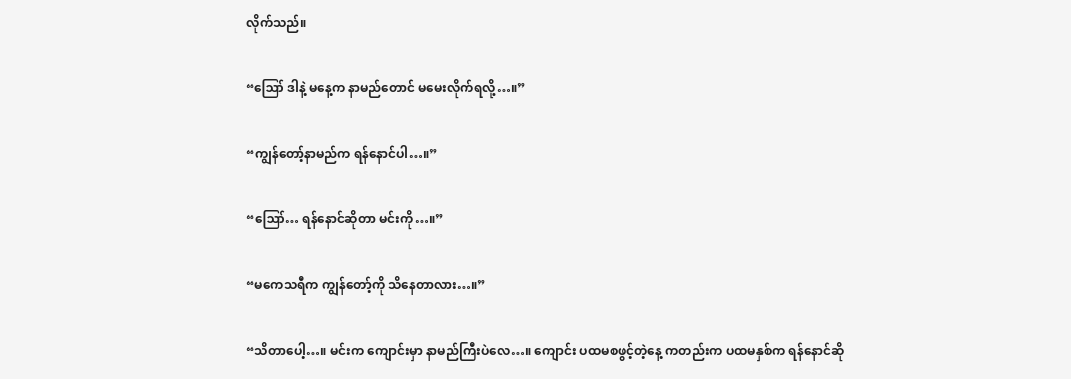လိုက်သည်။

“ဪ ဒါနဲ့ မနေ့က နာမည်တောင် မမေးလိုက်ရလို့…။”

“ကျွန်တော့်နာမည်က ရန်နောင်ပါ…။”

“ဪ… ရန်နောင်ဆိုတာ မင်းကို…။”

“မကေသရီက ကျွန်တော့်ကို သိနေတာလား…။”

“သိတာပေါ့…။ မင်းက ကျောင်းမှာ နာမည်ကြီးပဲလေ…။ ကျောင်း ပထမစဖွင့်တဲ့နေ့ ကတည်းက ပထမနှစ်က ရန်နောင်ဆို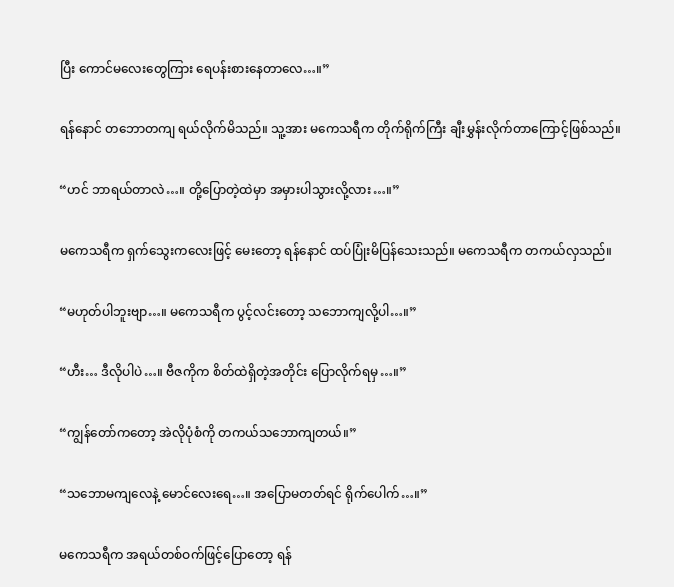ပြီး ကောင်မလေးတွေကြား ရေပန်းစားနေတာလေ…။”

ရန်နောင် တဘောတကျ ရယ်လိုက်မိသည်။ သူ့အား မကေသရီက တိုက်ရိုက်ကြီး ချီးမွှန်းလိုက်တာကြောင့်ဖြစ်သည်။

“ဟင် ဘာရယ်တာလဲ…။ တို့ပြောတဲ့ထဲမှာ အမှားပါသွားလို့လား…။”

မကေသရီက ရှက်သွေးကလေးဖြင့် မေးတော့ ရန်နောင် ထပ်ပြုံးမိပြန်သေးသည်။ မကေသရီက တကယ်လှသည်။

“မဟုတ်ပါဘူးဗျာ…။ မကေသရီက ပွင့်လင်းတော့ သဘောကျလို့ပါ…။”

“ဟီး… ဒီလိုပါပဲ…။ ဗီဇကိုက စိတ်ထဲရှိတဲ့အတိုင်း ပြောလိုက်ရမှ…။”

“ကျွန်တော်ကတော့ အဲလိုပုံစံကို တကယ်သဘောကျတယ်။”

“သဘောမကျလေနဲ့ မောင်လေးရေ…။ အပြောမတတ်ရင် ရိုက်ပေါက်…။”

မကေသရီက အရယ်တစ်ဝက်ဖြင့်ပြောတော့ ရန်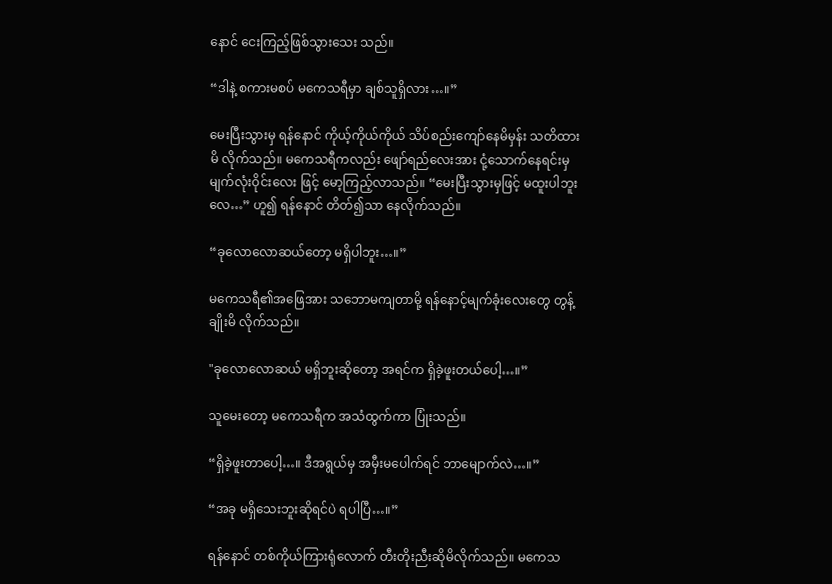နောင် ငေးကြည့်ဖြစ်သွားသေး သည်။

“ဒါနဲ့ စကားမစပ် မကေသရီမှာ ချစ်သူရှိလား…။”

မေးပြီးသွားမှ ရန်နောင် ကိုယ့်ကိုယ်ကိုယ် သိပ်စည်းကျော်နေမိမှန်း သတိထားမိ လိုက်သည်။ မကေသရီကလည်း ဖျော်‌ရည်လေးအား ငုံ့သောက်နေရင်းမှ မျက်လုံးဝိုင်းလေး ဖြင့် မော့ကြည့်လာသည်။ “မေးပြီးသွားမှဖြင့် မထူးပါဘူးလေ…” ဟူ၍ ရန်နောင် တိတ်၍သာ နေလိုက်သည်။

“ခုလောလောဆယ်တော့ မရှိပါဘူး…။”

မကေသရီ၏အဖြေအား သဘောမကျတာမို့ ရန်နောင့်မျက်ခုံးလေးတွေ တွန့်ချိုးမိ လိုက်သည်။

"ခုလောလောဆယ် မရှိဘူးဆိုတော့ အရင်က ရှိခဲ့ဖူးတယ်ပေါ့…။”

သူမေးတော့ မကေသရီက အသံထွက်ကာ ပြုံးသည်။

“ရှိခဲ့ဖူးတာပေါ့…။ ဒီအရွယ်မှ အမှီးမပေါက်ရင် ဘာမျောက်လဲ…။”

“အခု မရှိသေးဘူးဆိုရင်ပဲ ရပါပြီ…။”

ရန်နောင် တစ်ကိုယ်ကြားရုံလောက် တီးတိုးညီးဆိုမိလိုက်သည်။ မကေသ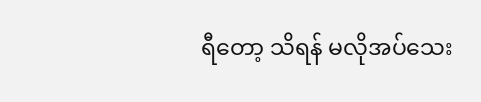ရီတော့ သိရန် မလိုအပ်သေး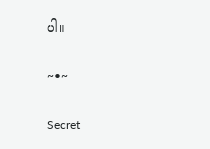ပါ။

~•~

Secret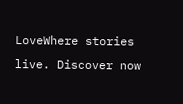LoveWhere stories live. Discover now